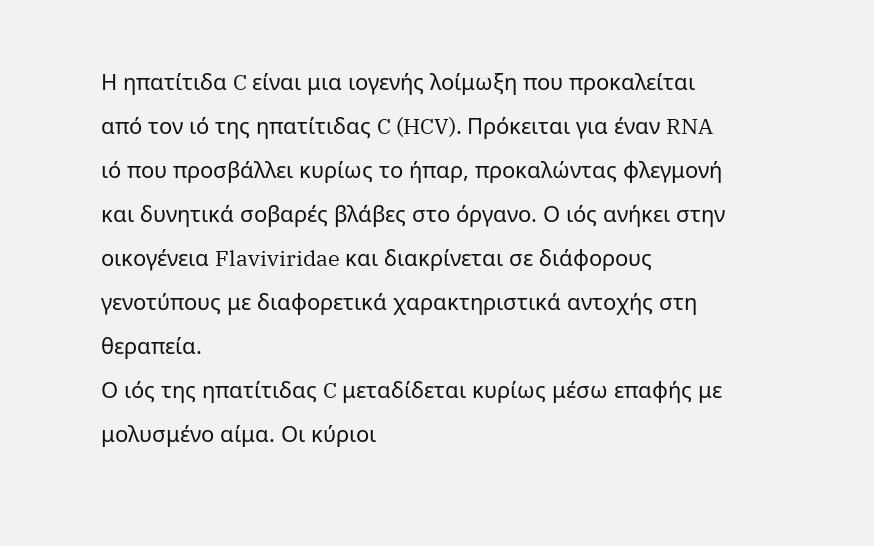Η ηπατίτιδα C είναι μια ιογενής λοίμωξη που προκαλείται από τον ιό της ηπατίτιδας C (HCV). Πρόκειται για έναν RNA ιό που προσβάλλει κυρίως το ήπαρ, προκαλώντας φλεγμονή και δυνητικά σοβαρές βλάβες στο όργανο. Ο ιός ανήκει στην οικογένεια Flaviviridae και διακρίνεται σε διάφορους γενοτύπους με διαφορετικά χαρακτηριστικά αντοχής στη θεραπεία.
Ο ιός της ηπατίτιδας C μεταδίδεται κυρίως μέσω επαφής με μολυσμένο αίμα. Οι κύριοι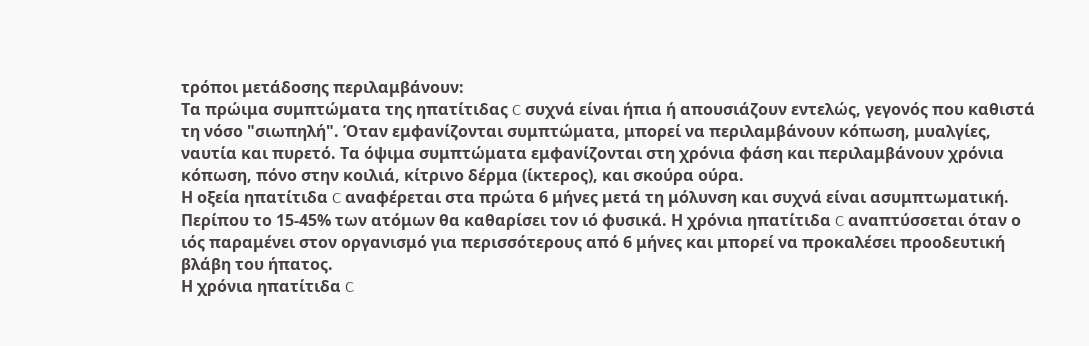τρόποι μετάδοσης περιλαμβάνουν:
Τα πρώιμα συμπτώματα της ηπατίτιδας C συχνά είναι ήπια ή απουσιάζουν εντελώς, γεγονός που καθιστά τη νόσο "σιωπηλή". Όταν εμφανίζονται συμπτώματα, μπορεί να περιλαμβάνουν κόπωση, μυαλγίες, ναυτία και πυρετό. Τα όψιμα συμπτώματα εμφανίζονται στη χρόνια φάση και περιλαμβάνουν χρόνια κόπωση, πόνο στην κοιλιά, κίτρινο δέρμα (ίκτερος), και σκούρα ούρα.
Η οξεία ηπατίτιδα C αναφέρεται στα πρώτα 6 μήνες μετά τη μόλυνση και συχνά είναι ασυμπτωματική. Περίπου το 15-45% των ατόμων θα καθαρίσει τον ιό φυσικά. Η χρόνια ηπατίτιδα C αναπτύσσεται όταν ο ιός παραμένει στον οργανισμό για περισσότερους από 6 μήνες και μπορεί να προκαλέσει προοδευτική βλάβη του ήπατος.
Η χρόνια ηπατίτιδα C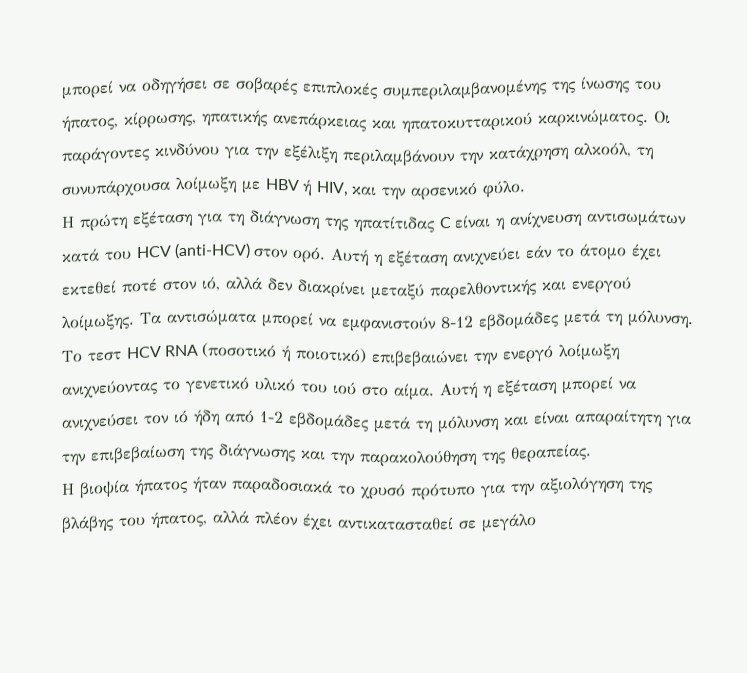μπορεί να οδηγήσει σε σοβαρές επιπλοκές συμπεριλαμβανομένης της ίνωσης του ήπατος, κίρρωσης, ηπατικής ανεπάρκειας και ηπατοκυτταρικού καρκινώματος. Οι παράγοντες κινδύνου για την εξέλιξη περιλαμβάνουν την κατάχρηση αλκοόλ, τη συνυπάρχουσα λοίμωξη με HBV ή HIV, και την αρσενικό φύλο.
Η πρώτη εξέταση για τη διάγνωση της ηπατίτιδας C είναι η ανίχνευση αντισωμάτων κατά του HCV (anti-HCV) στον ορό. Αυτή η εξέταση ανιχνεύει εάν το άτομο έχει εκτεθεί ποτέ στον ιό, αλλά δεν διακρίνει μεταξύ παρελθοντικής και ενεργού λοίμωξης. Τα αντισώματα μπορεί να εμφανιστούν 8-12 εβδομάδες μετά τη μόλυνση.
Το τεστ HCV RNA (ποσοτικό ή ποιοτικό) επιβεβαιώνει την ενεργό λοίμωξη ανιχνεύοντας το γενετικό υλικό του ιού στο αίμα. Αυτή η εξέταση μπορεί να ανιχνεύσει τον ιό ήδη από 1-2 εβδομάδες μετά τη μόλυνση και είναι απαραίτητη για την επιβεβαίωση της διάγνωσης και την παρακολούθηση της θεραπείας.
Η βιοψία ήπατος ήταν παραδοσιακά το χρυσό πρότυπο για την αξιολόγηση της βλάβης του ήπατος, αλλά πλέον έχει αντικατασταθεί σε μεγάλο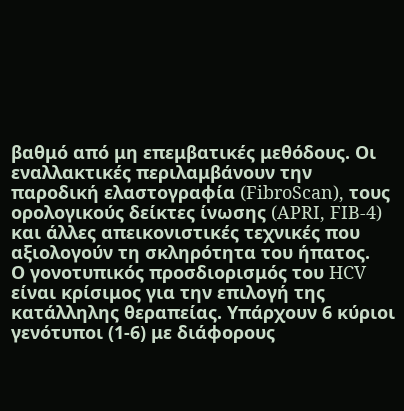βαθμό από μη επεμβατικές μεθόδους. Οι εναλλακτικές περιλαμβάνουν την παροδική ελαστογραφία (FibroScan), τους ορολογικούς δείκτες ίνωσης (APRI, FIB-4) και άλλες απεικονιστικές τεχνικές που αξιολογούν τη σκληρότητα του ήπατος.
Ο γονοτυπικός προσδιορισμός του HCV είναι κρίσιμος για την επιλογή της κατάλληλης θεραπείας. Υπάρχουν 6 κύριοι γενότυποι (1-6) με διάφορους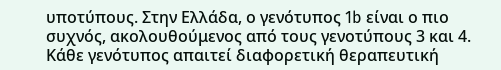υποτύπους. Στην Ελλάδα, ο γενότυπος 1b είναι ο πιο συχνός, ακολουθούμενος από τους γενοτύπους 3 και 4. Κάθε γενότυπος απαιτεί διαφορετική θεραπευτική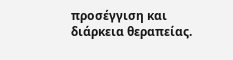προσέγγιση και διάρκεια θεραπείας.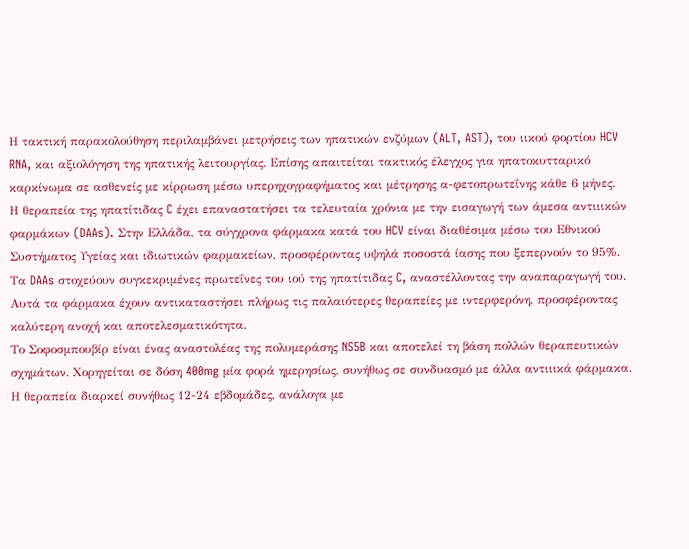Η τακτική παρακολούθηση περιλαμβάνει μετρήσεις των ηπατικών ενζύμων (ALT, AST), του ιικού φορτίου HCV RNA, και αξιολόγηση της ηπατικής λειτουργίας. Επίσης απαιτείται τακτικός έλεγχος για ηπατοκυτταρικό καρκίνωμα σε ασθενείς με κίρρωση μέσω υπερηχογραφήματος και μέτρησης α-φετοπρωτεΐνης κάθε 6 μήνες.
Η θεραπεία της ηπατίτιδας C έχει επαναστατήσει τα τελευταία χρόνια με την εισαγωγή των άμεσα αντιιικών φαρμάκων (DAAs). Στην Ελλάδα, τα σύγχρονα φάρμακα κατά του HCV είναι διαθέσιμα μέσω του Εθνικού Συστήματος Υγείας και ιδιωτικών φαρμακείων, προσφέροντας υψηλά ποσοστά ίασης που ξεπερνούν το 95%.
Τα DAAs στοχεύουν συγκεκριμένες πρωτεΐνες του ιού της ηπατίτιδας C, αναστέλλοντας την αναπαραγωγή του. Αυτά τα φάρμακα έχουν αντικαταστήσει πλήρως τις παλαιότερες θεραπείες με ιντερφερόνη, προσφέροντας καλύτερη ανοχή και αποτελεσματικότητα.
Το Σοφοσμπουβίρ είναι ένας αναστολέας της πολυμεράσης NS5B και αποτελεί τη βάση πολλών θεραπευτικών σχημάτων. Χορηγείται σε δόση 400mg μία φορά ημερησίως, συνήθως σε συνδυασμό με άλλα αντιιικά φάρμακα. Η θεραπεία διαρκεί συνήθως 12-24 εβδομάδες, ανάλογα με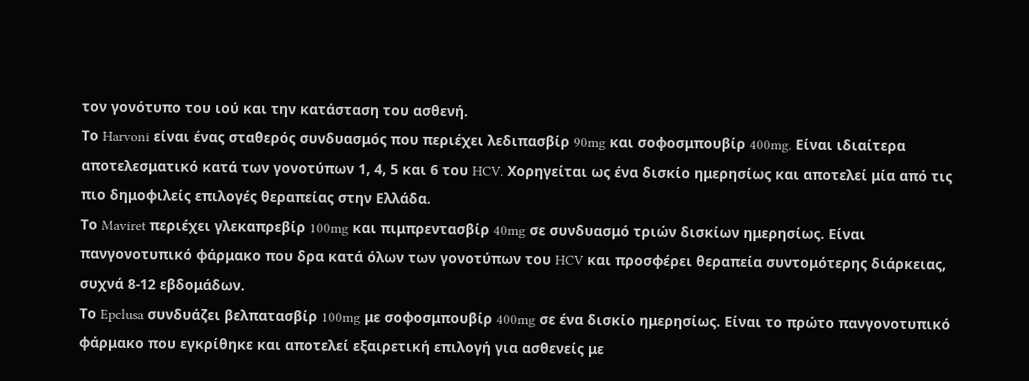τον γονότυπο του ιού και την κατάσταση του ασθενή.
Το Harvoni είναι ένας σταθερός συνδυασμός που περιέχει λεδιπασβίρ 90mg και σοφοσμπουβίρ 400mg. Είναι ιδιαίτερα αποτελεσματικό κατά των γονοτύπων 1, 4, 5 και 6 του HCV. Χορηγείται ως ένα δισκίο ημερησίως και αποτελεί μία από τις πιο δημοφιλείς επιλογές θεραπείας στην Ελλάδα.
Το Maviret περιέχει γλεκαπρεβίρ 100mg και πιμπρεντασβίρ 40mg σε συνδυασμό τριών δισκίων ημερησίως. Είναι πανγονοτυπικό φάρμακο που δρα κατά όλων των γονοτύπων του HCV και προσφέρει θεραπεία συντομότερης διάρκειας, συχνά 8-12 εβδομάδων.
Το Epclusa συνδυάζει βελπατασβίρ 100mg με σοφοσμπουβίρ 400mg σε ένα δισκίο ημερησίως. Είναι το πρώτο πανγονοτυπικό φάρμακο που εγκρίθηκε και αποτελεί εξαιρετική επιλογή για ασθενείς με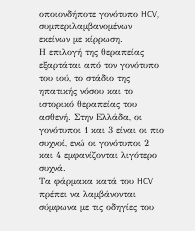οποιονδήποτε γονότυπο HCV, συμπεριλαμβανομένων εκείνων με κίρρωση.
Η επιλογή της θεραπείας εξαρτάται από τον γονότυπο του ιού, το στάδιο της ηπατικής νόσου και το ιστορικό θεραπείας του ασθενή. Στην Ελλάδα, οι γονότυποι 1 και 3 είναι οι πιο συχνοί, ενώ οι γονότυποι 2 και 4 εμφανίζονται λιγότερο συχνά.
Τα φάρμακα κατά του HCV πρέπει να λαμβάνονται σύμφωνα με τις οδηγίες του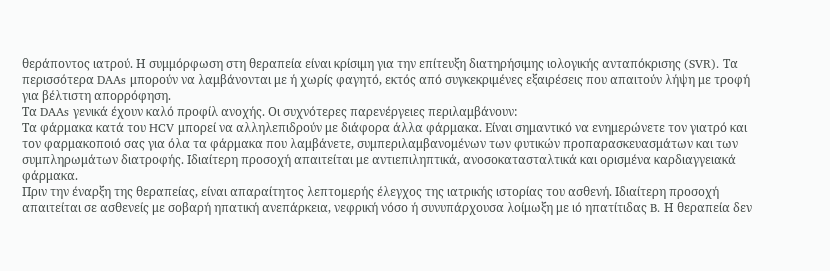θεράποντος ιατρού. Η συμμόρφωση στη θεραπεία είναι κρίσιμη για την επίτευξη διατηρήσιμης ιολογικής ανταπόκρισης (SVR). Τα περισσότερα DAAs μπορούν να λαμβάνονται με ή χωρίς φαγητό, εκτός από συγκεκριμένες εξαιρέσεις που απαιτούν λήψη με τροφή για βέλτιστη απορρόφηση.
Τα DAAs γενικά έχουν καλό προφίλ ανοχής. Οι συχνότερες παρενέργειες περιλαμβάνουν:
Τα φάρμακα κατά του HCV μπορεί να αλληλεπιδρούν με διάφορα άλλα φάρμακα. Είναι σημαντικό να ενημερώνετε τον γιατρό και τον φαρμακοποιό σας για όλα τα φάρμακα που λαμβάνετε, συμπεριλαμβανομένων των φυτικών προπαρασκευασμάτων και των συμπληρωμάτων διατροφής. Ιδιαίτερη προσοχή απαιτείται με αντιεπιληπτικά, ανοσοκατασταλτικά και ορισμένα καρδιαγγειακά φάρμακα.
Πριν την έναρξη της θεραπείας, είναι απαραίτητος λεπτομερής έλεγχος της ιατρικής ιστορίας του ασθενή. Ιδιαίτερη προσοχή απαιτείται σε ασθενείς με σοβαρή ηπατική ανεπάρκεια, νεφρική νόσο ή συνυπάρχουσα λοίμωξη με ιό ηπατίτιδας B. Η θεραπεία δεν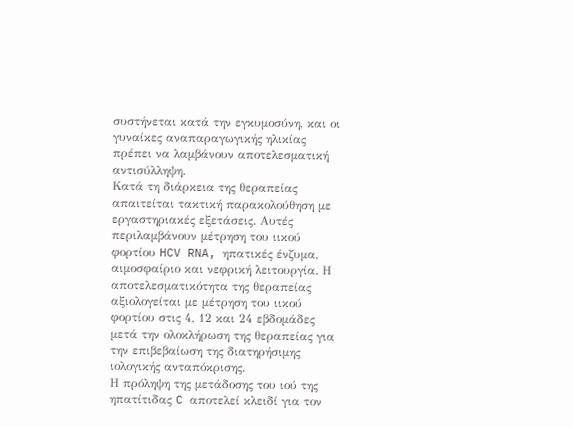συστήνεται κατά την εγκυμοσύνη, και οι γυναίκες αναπαραγωγικής ηλικίας πρέπει να λαμβάνουν αποτελεσματική αντισύλληψη.
Κατά τη διάρκεια της θεραπείας απαιτείται τακτική παρακολούθηση με εργαστηριακές εξετάσεις. Αυτές περιλαμβάνουν μέτρηση του ιικού φορτίου HCV RNA, ηπατικές ένζυμα, αιμοσφαίριο και νεφρική λειτουργία. Η αποτελεσματικότητα της θεραπείας αξιολογείται με μέτρηση του ιικού φορτίου στις 4, 12 και 24 εβδομάδες μετά την ολοκλήρωση της θεραπείας για την επιβεβαίωση της διατηρήσιμης ιολογικής ανταπόκρισης.
Η πρόληψη της μετάδοσης του ιού της ηπατίτιδας C αποτελεί κλειδί για τον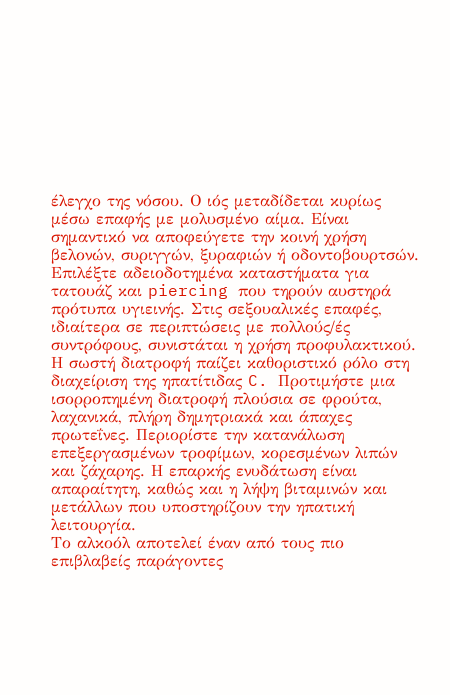έλεγχο της νόσου. Ο ιός μεταδίδεται κυρίως μέσω επαφής με μολυσμένο αίμα. Είναι σημαντικό να αποφεύγετε την κοινή χρήση βελονών, συριγγών, ξυραφιών ή οδοντοβουρτσών. Επιλέξτε αδειοδοτημένα καταστήματα για τατουάζ και piercing που τηρούν αυστηρά πρότυπα υγιεινής. Στις σεξουαλικές επαφές, ιδιαίτερα σε περιπτώσεις με πολλούς/ές συντρόφους, συνιστάται η χρήση προφυλακτικού.
Η σωστή διατροφή παίζει καθοριστικό ρόλο στη διαχείριση της ηπατίτιδας C. Προτιμήστε μια ισορροπημένη διατροφή πλούσια σε φρούτα, λαχανικά, πλήρη δημητριακά και άπαχες πρωτεΐνες. Περιορίστε την κατανάλωση επεξεργασμένων τροφίμων, κορεσμένων λιπών και ζάχαρης. Η επαρκής ενυδάτωση είναι απαραίτητη, καθώς και η λήψη βιταμινών και μετάλλων που υποστηρίζουν την ηπατική λειτουργία.
Το αλκοόλ αποτελεί έναν από τους πιο επιβλαβείς παράγοντες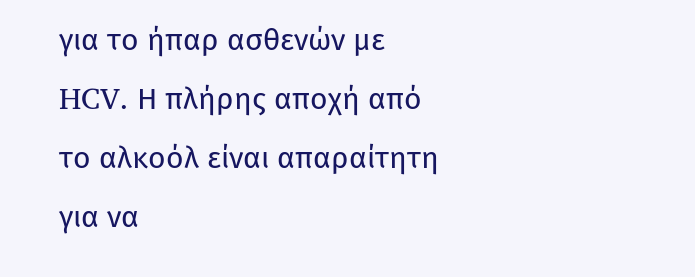για το ήπαρ ασθενών με HCV. Η πλήρης αποχή από το αλκοόλ είναι απαραίτητη για να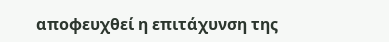αποφευχθεί η επιτάχυνση της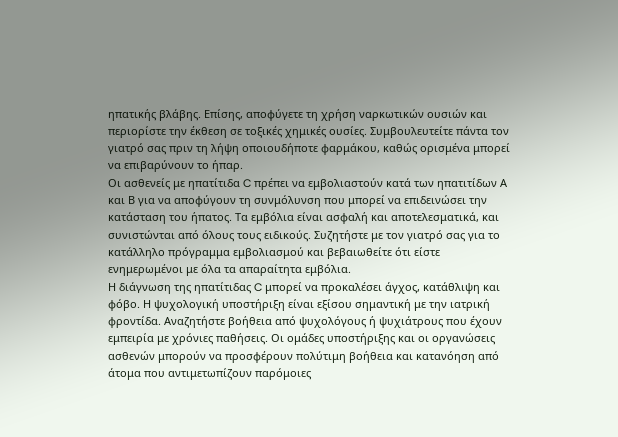ηπατικής βλάβης. Επίσης, αποφύγετε τη χρήση ναρκωτικών ουσιών και περιορίστε την έκθεση σε τοξικές χημικές ουσίες. Συμβουλευτείτε πάντα τον γιατρό σας πριν τη λήψη οποιουδήποτε φαρμάκου, καθώς ορισμένα μπορεί να επιβαρύνουν το ήπαρ.
Οι ασθενείς με ηπατίτιδα C πρέπει να εμβολιαστούν κατά των ηπατιτίδων Α και Β για να αποφύγουν τη συνμόλυνση που μπορεί να επιδεινώσει την κατάσταση του ήπατος. Τα εμβόλια είναι ασφαλή και αποτελεσματικά, και συνιστώνται από όλους τους ειδικούς. Συζητήστε με τον γιατρό σας για το κατάλληλο πρόγραμμα εμβολιασμού και βεβαιωθείτε ότι είστε ενημερωμένοι με όλα τα απαραίτητα εμβόλια.
Η διάγνωση της ηπατίτιδας C μπορεί να προκαλέσει άγχος, κατάθλιψη και φόβο. Η ψυχολογική υποστήριξη είναι εξίσου σημαντική με την ιατρική φροντίδα. Αναζητήστε βοήθεια από ψυχολόγους ή ψυχιάτρους που έχουν εμπειρία με χρόνιες παθήσεις. Οι ομάδες υποστήριξης και οι οργανώσεις ασθενών μπορούν να προσφέρουν πολύτιμη βοήθεια και κατανόηση από άτομα που αντιμετωπίζουν παρόμοιες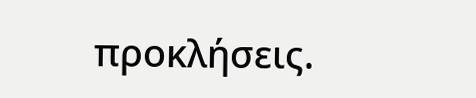προκλήσεις.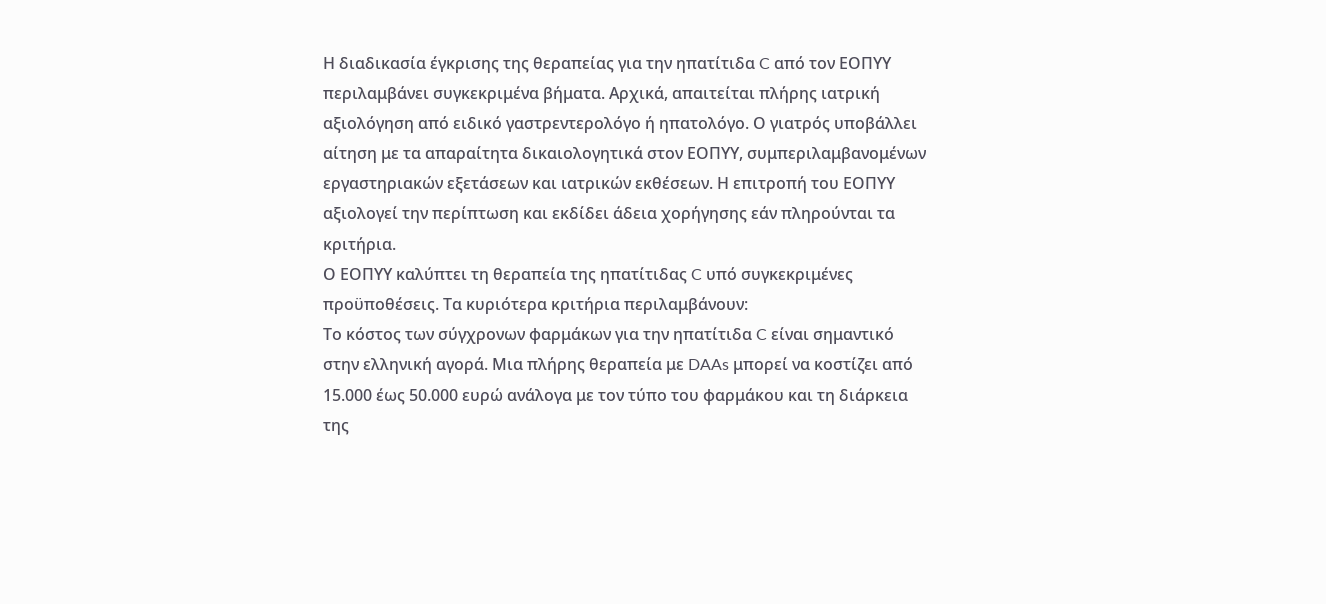Η διαδικασία έγκρισης της θεραπείας για την ηπατίτιδα C από τον ΕΟΠΥΥ περιλαμβάνει συγκεκριμένα βήματα. Αρχικά, απαιτείται πλήρης ιατρική αξιολόγηση από ειδικό γαστρεντερολόγο ή ηπατολόγο. Ο γιατρός υποβάλλει αίτηση με τα απαραίτητα δικαιολογητικά στον ΕΟΠΥΥ, συμπεριλαμβανομένων εργαστηριακών εξετάσεων και ιατρικών εκθέσεων. Η επιτροπή του ΕΟΠΥΥ αξιολογεί την περίπτωση και εκδίδει άδεια χορήγησης εάν πληρούνται τα κριτήρια.
Ο ΕΟΠΥΥ καλύπτει τη θεραπεία της ηπατίτιδας C υπό συγκεκριμένες προϋποθέσεις. Τα κυριότερα κριτήρια περιλαμβάνουν:
Το κόστος των σύγχρονων φαρμάκων για την ηπατίτιδα C είναι σημαντικό στην ελληνική αγορά. Μια πλήρης θεραπεία με DAAs μπορεί να κοστίζει από 15.000 έως 50.000 ευρώ ανάλογα με τον τύπο του φαρμάκου και τη διάρκεια της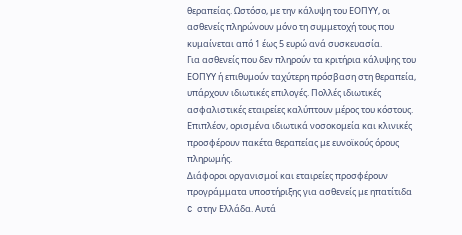θεραπείας. Ωστόσο, με την κάλυψη του ΕΟΠΥΥ, οι ασθενείς πληρώνουν μόνο τη συμμετοχή τους που κυμαίνεται από 1 έως 5 ευρώ ανά συσκευασία.
Για ασθενείς που δεν πληρούν τα κριτήρια κάλυψης του ΕΟΠΥΥ ή επιθυμούν ταχύτερη πρόσβαση στη θεραπεία, υπάρχουν ιδιωτικές επιλογές. Πολλές ιδιωτικές ασφαλιστικές εταιρείες καλύπτουν μέρος του κόστους. Επιπλέον, ορισμένα ιδιωτικά νοσοκομεία και κλινικές προσφέρουν πακέτα θεραπείας με ευνοϊκούς όρους πληρωμής.
Διάφοροι οργανισμοί και εταιρείες προσφέρουν προγράμματα υποστήριξης για ασθενείς με ηπατίτιδα C στην Ελλάδα. Αυτά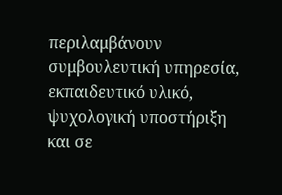περιλαμβάνουν συμβουλευτική υπηρεσία, εκπαιδευτικό υλικό, ψυχολογική υποστήριξη και σε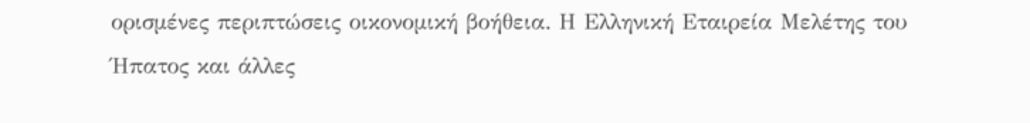ορισμένες περιπτώσεις οικονομική βοήθεια. Η Ελληνική Εταιρεία Μελέτης του Ήπατος και άλλες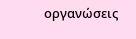οργανώσεις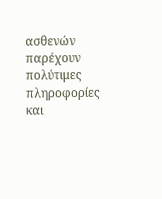ασθενών παρέχουν πολύτιμες πληροφορίες και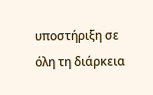υποστήριξη σε όλη τη διάρκεια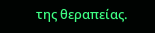της θεραπείας.